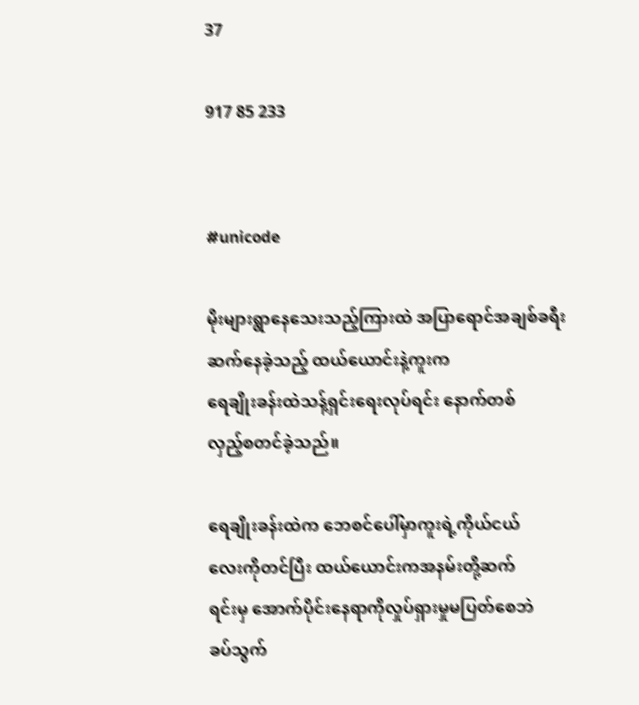37

917 85 233


#unicode

မိုးများရွာနေသေးသည့်ကြားထဲ အပြာရောင်အချစ်ခရီးဆက်နေခဲ့သည့် ထယ်ယောင်းနဲ့ကူးက
ရေချိုးခန်းထဲသန့်ရှင်းရေးလုပ်ရင်း နောက်တစ်
လှည့်စတင်ခဲ့သည်။

ရေချိုးခန်းထဲက ဘေစင်ပေါ်မှာကူးရဲ့ကိုယ်ငယ်
လေးကိုတင်ပြီး ထယ်ယောင်းကအနမ်းတို့ဆက်
ရင်းမှ အောက်ပိုင်းနေရာကိုလှုပ်ရှားမှုမပြတ်စေဘဲ
ခပ်သွက်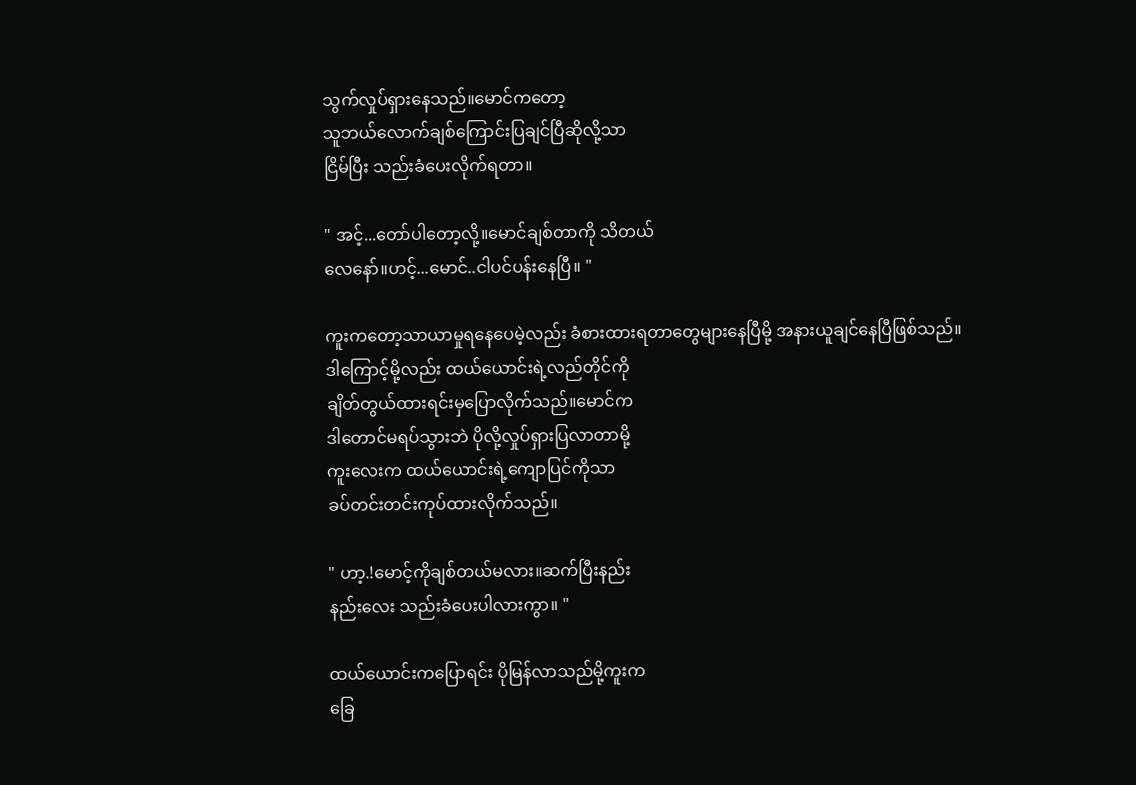သွက်လှုပ်ရှားနေသည်။မောင်ကတော့
သူဘယ်လောက်ချစ်ကြောင်းပြချင်ပြီဆိုလို့သာ
ငြိမ်ပြီး သည်းခံပေးလိုက်ရတာ။

" အင့်...တော်ပါတော့လို့။မောင်ချစ်တာကို သိတယ်
လေနော်။ဟင့်...မောင်..ငါပင်ပန်းနေပြီ။ "

ကူးကတော့သာယာမှုရနေပေမဲ့လည်း ခံစားထားရတာတွေများနေပြီမို့ အနားယူချင်နေပြီဖြစ်သည်။
ဒါကြောင့်မို့လည်း ထယ်ယောင်းရဲ့လည်တိုင်ကို
ချိတ်တွယ်ထားရင်းမှပြောလိုက်သည်။မောင်က
ဒါတောင်မရပ်သွားဘဲ ပိုလို့လှုပ်ရှားပြလာတာမို့
ကူးလေးက ထယ်ယောင်းရဲ့ကျောပြင်ကိုသာ
ခပ်တင်းတင်းကုပ်ထားလိုက်သည်။

" ဟာ့.!မောင့်ကိုချစ်တယ်မလား။ဆက်ပြီးနည်း
နည်းလေး သည်းခံပေးပါလားကွာ။ "

ထယ်ယောင်းကပြောရင်း ပိုမြန်လာသည်မို့ကူးက
ခြေ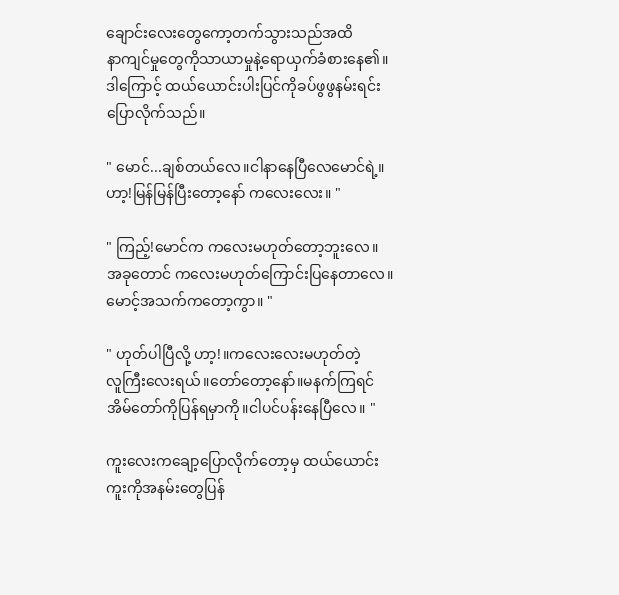ချောင်းလေးတွေကော့တက်သွားသည်အထိ
နာကျင်မှုတွေကိုသာယာမှုနဲ့ရောယှက်ခံစားနေ၏။
ဒါကြောင့် ထယ်ယောင်းပါးပြင်ကိုခပ်ဖွဖွနမ်းရင်း
ပြောလိုက်သည်။

" မောင်...ချစ်တယ်လေ။ငါနာနေပြီလေမောင်ရဲ့။
ဟာ့!မြန်မြန်ပြီးတော့နော် ကလေးလေး။ "

" ကြည့်!မောင်က ကလေးမဟုတ်တော့ဘူးလေ။
အခုတောင် ကလေးမဟုတ်ကြောင်းပြနေတာလေ။
မောင့်အသက်ကတော့ကွာ။ "

" ဟုတ်ပါပြီလို့ ဟာ့!။ကလေးလေးမဟုတ်တဲ့
လူကြီးလေးရယ်။တော်တော့နော်။မနက်ကြရင်
အိမ်တော်ကိုပြန်ရမှာကို။ငါပင်ပန်းနေပြီလေ။ "

ကူးလေးကချော့ပြောလိုက်တော့မှ ထယ်ယောင်း
ကူးကိုအနမ်းတွေပြန်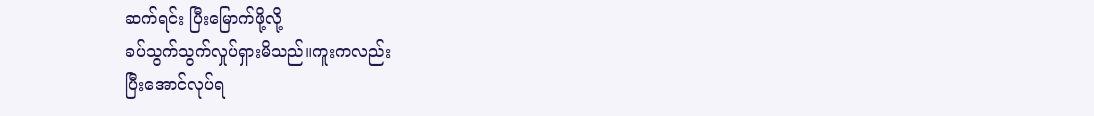ဆက်ရင်း ပြီးမြောက်ဖို့လို့
ခပ်သွက်သွက်လှုပ်ရှားမိသည်။ကူးကလည်း
ပြီးအောင်လုပ်ရ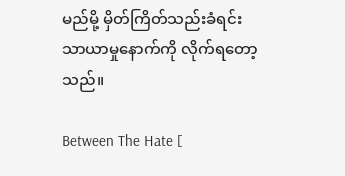မည်မို့ မှိတ်ကြိတ်သည်းခံရင်း
သာယာမှုနောက်ကို လိုက်ရတော့သည်။

Between The Hate [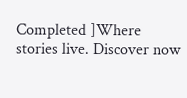Completed ]Where stories live. Discover now